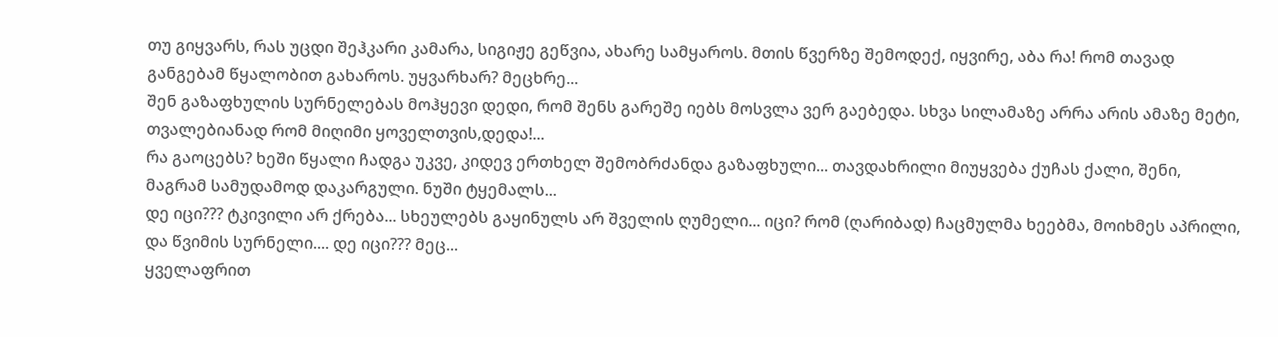თუ გიყვარს, რას უცდი შეჰკარი კამარა, სიგიჟე გეწვია, ახარე სამყაროს. მთის წვერზე შემოდექ, იყვირე, აბა რა! რომ თავად განგებამ წყალობით გახაროს. უყვარხარ? მეცხრე...
შენ გაზაფხულის სურნელებას მოჰყევი დედი, რომ შენს გარეშე იებს მოსვლა ვერ გაებედა. სხვა სილამაზე არრა არის ამაზე მეტი, თვალებიანად რომ მიღიმი ყოველთვის,დედა!...
რა გაოცებს? ხეში წყალი ჩადგა უკვე, კიდევ ერთხელ შემობრძანდა გაზაფხული... თავდახრილი მიუყვება ქუჩას ქალი, შენი, მაგრამ სამუდამოდ დაკარგული. ნუში ტყემალს...
დე იცი??? ტკივილი არ ქრება... სხეულებს გაყინულს არ შველის ღუმელი... იცი? რომ (ღარიბად) ჩაცმულმა ხეებმა, მოიხმეს აპრილი, და წვიმის სურნელი.... დე იცი??? მეც...
ყველაფრით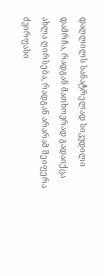დაღლილს სანატრელად სიკვდილი დამრჩა, რადგან მათხოვრად გადაიქცა ახლა ღირსება, რადგან არარამ შეიფერა ძვირფასი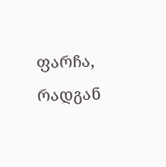ფარჩა, რადგან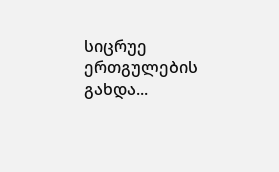სიცრუე ერთგულების გახდა...